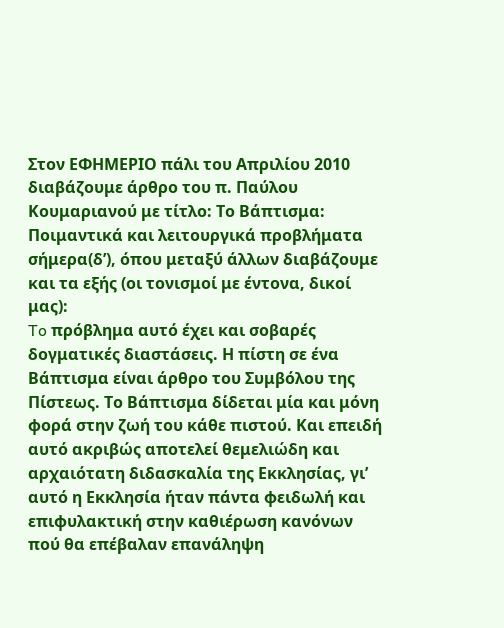Στον ΕΦΗΜΕΡΙΟ πάλι του Απριλίου 2010 διαβάζουμε άρθρο του π. Παύλου Κουμαριανού με τίτλο: Το Βάπτισμα: Ποιμαντικά και λειτουργικά προβλήματα σήμερα(δ’), όπου μεταξύ άλλων διαβάζουμε και τα εξής (οι τονισμοί με έντονα, δικοί μας):
To πρόβλημα αυτό έχει και σοβαρές δογματικές διαστάσεις. Η πίστη σε ένα Βάπτισμα είναι άρθρο του Συμβόλου της Πίστεως. Το Βάπτισμα δίδεται μία και μόνη φορά στην ζωή του κάθε πιστού. Και επειδή αυτό ακριβώς αποτελεί θεμελιώδη και αρχαιότατη διδασκαλία της Εκκλησίας, γι’ αυτό η Εκκλησία ήταν πάντα φειδωλή και επιφυλακτική στην καθιέρωση κανόνων πού θα επέβαλαν επανάληψη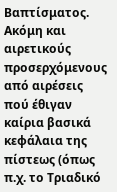Βαπτίσματος.
Ακόμη και αιρετικούς προσερχόμενους από αιρέσεις πού έθιγαν καίρια βασικά κεφάλαια της πίστεως (όπως π.χ. το Τριαδικό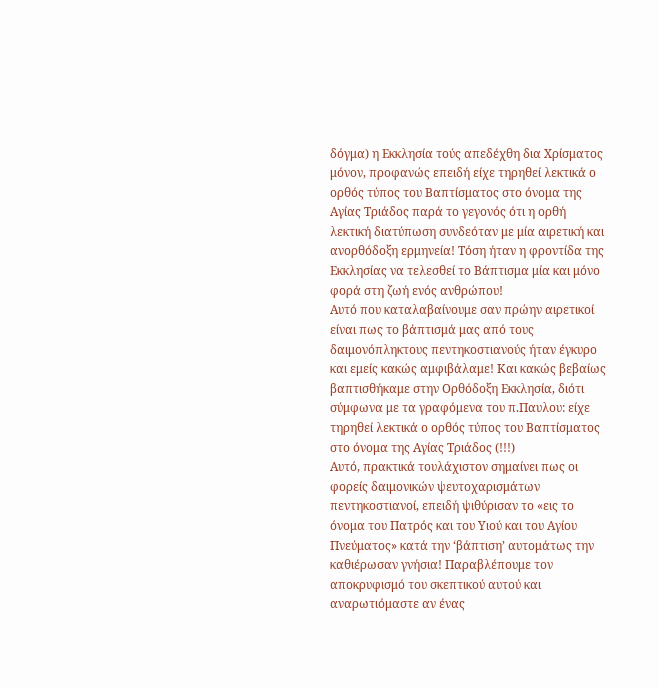δόγμα) η Εκκλησία τούς απεδέχθη δια Χρίσματος μόνον, προφανώς επειδή είχε τηρηθεί λεκτικά ο ορθός τύπος του Βαπτίσματος στο όνομα της Αγίας Τριάδος παρά το γεγονός ότι η ορθή λεκτική διατύπωση συνδεόταν με μία αιρετική και ανορθόδοξη ερμηνεία! Τόση ήταν η φροντίδα της Εκκλησίας να τελεσθεί το Βάπτισμα μία και μόνο φορά στη ζωή ενός ανθρώπου!
Αυτό που καταλαβαίνουμε σαν πρώην αιρετικοί είναι πως το βάπτισμά μας από τους δαιμονόπληκτους πεντηκοστιανούς ήταν έγκυρο και εμείς κακώς αμφιβάλαμε! Και κακώς βεβαίως βαπτισθήκαμε στην Ορθόδοξη Εκκλησία, διότι σύμφωνα με τα γραφόμενα του π.Παυλου: είχε τηρηθεί λεκτικά ο ορθός τύπος του Βαπτίσματος στο όνομα της Αγίας Τριάδος (!!!)
Αυτό, πρακτικά τουλάχιστον σημαίνει πως οι φορείς δαιμονικών ψευτοχαρισμάτων πεντηκοστιανοί, επειδή ψιθύρισαν το «εις το όνομα του Πατρός και του Υιού και του Αγίου Πνεύματος» κατά την ‘βάπτιση’ αυτομάτως την καθιέρωσαν γνήσια! Παραβλέπουμε τον αποκρυφισμό του σκεπτικού αυτού και αναρωτιόμαστε αν ένας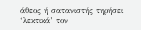άθεος ή σατανιστής τηρήσει ‘λεκτικά’ τον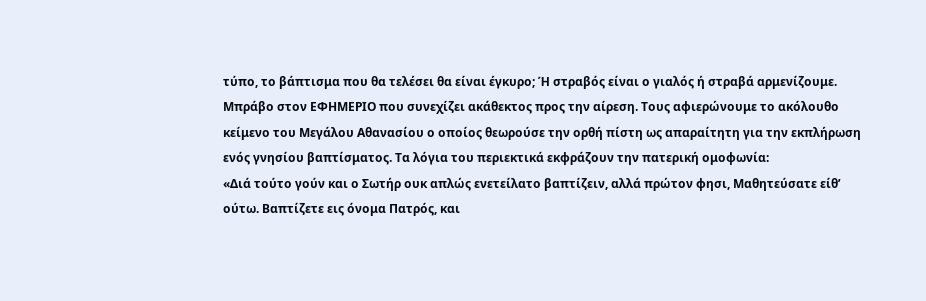τύπο, το βάπτισμα που θα τελέσει θα είναι έγκυρο; Ή στραβός είναι ο γιαλός ή στραβά αρμενίζουμε.
Μπράβο στον ΕΦΗΜΕΡΙΟ που συνεχίζει ακάθεκτος προς την αίρεση. Τους αφιερώνουμε το ακόλουθο κείμενο του Μεγάλου Αθανασίου ο οποίος θεωρούσε την ορθή πίστη ως απαραίτητη για την εκπλήρωση ενός γνησίου βαπτίσματος. Τα λόγια του περιεκτικά εκφράζουν την πατερική ομοφωνία:
«Διά τούτο γούν και ο Σωτήρ ουκ απλώς ενετείλατο βαπτίζειν, αλλά πρώτον φησι, Μαθητεύσατε είθ’ ούτω. Βαπτίζετε εις όνομα Πατρός, και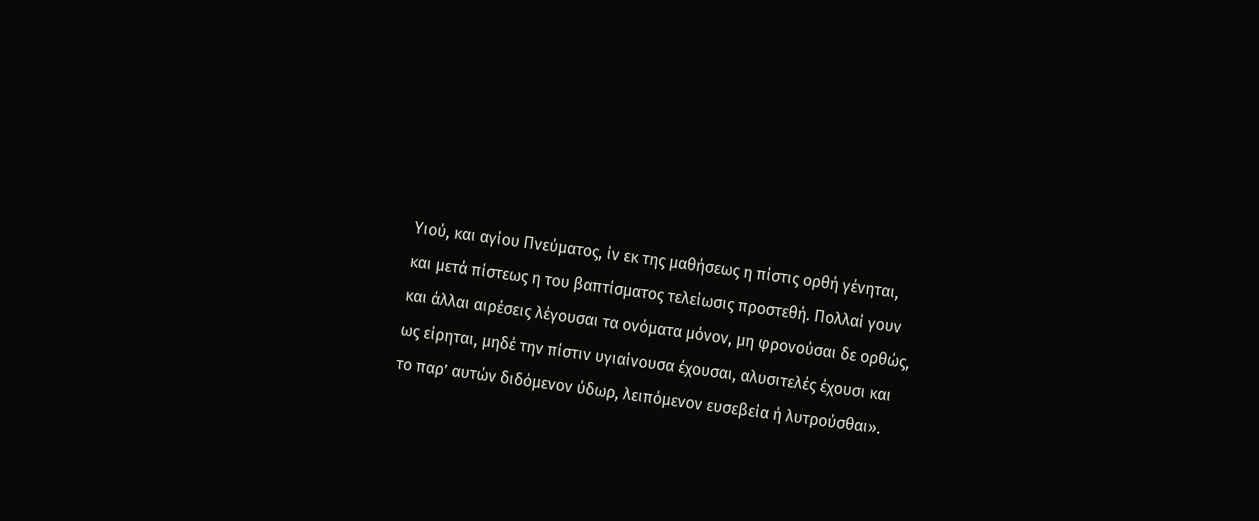Υιού, και αγίου Πνεύματος, ίν εκ της μαθήσεως η πίστις ορθή γένηται, και μετά πίστεως η του βαπτίσματος τελείωσις προστεθή. Πολλαί γουν και άλλαι αιρέσεις λέγουσαι τα ονόματα μόνον, μη φρονούσαι δε ορθώς, ως είρηται, μηδέ την πίστιν υγιαίνουσα έχουσαι, αλυσιτελές έχουσι και το παρ’ αυτών διδόμενον ύδωρ, λειπόμενον ευσεβεία ή λυτρούσθαι».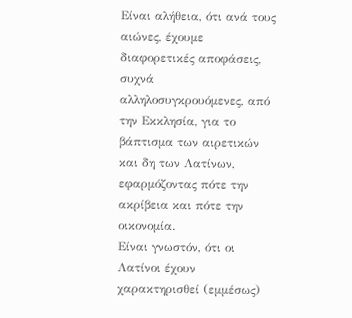Είναι αλήθεια, ότι ανά τους αιώνες, έχουμε διαφορετικές αποφάσεις, συχνά αλληλοσυγκρουόμενες, από την Εκκλησία, για το βάπτισμα των αιρετικών και δη των Λατίνων, εφαρμόζοντας πότε την ακρίβεια και πότε την οικονομία.
Είναι γνωστόν, ότι οι Λατίνοι έχουν χαρακτηρισθεί (εμμέσως)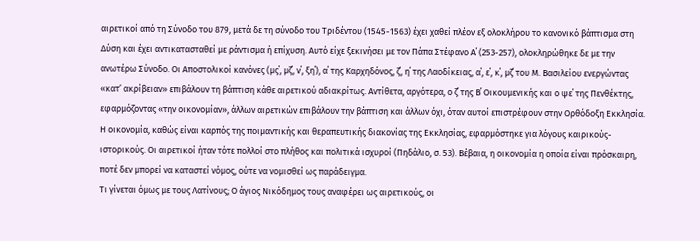αιρετικοί από τη Σύνοδο του 879, μετά δε τη σύνοδο του Τριδέντου (1545-1563) έχει χαθεί πλέον εξ ολοκλήρου το κανονικό βάπτισμα στη Δύση και έχει αντικατασταθεί με ράντισμα ή επίχυση. Αυτό είχε ξεκινήσει με τον Πάπα Στέφανο Α΄ (253-257), ολοκληρώθηκε δε με την ανωτέρω Σύνοδο. Οι Αποστολικοί κανόνες (μς΄, μζ΄, ν΄, ξη΄), α΄ της Καρχηδόνος, ζ΄, η΄ της Λαοδίκειας, α΄, ε΄, κ΄, μζ΄ του Μ. Βασιλείου ενεργώντας «κατ’ ακρίβειαν» επιβάλουν τη βάπτιση κάθε αιρετικού αδιακρίτως. Αντίθετα, αργότερα, ο ζ΄ της Β΄ Οικουμενικής και ο ψε΄ της Πενθέκτης, εφαρμόζοντας «την οικονομίαν», άλλων αιρετικών επιβάλουν την βάπτιση και άλλων όχι, όταν αυτοί επιστρέφουν στην Ορθόδοξη Εκκλησία. Η οικονομία, καθώς είναι καρπός της ποιμαντικής και θεραπευτικής διακονίας της Εκκλησίας, εφαρμόστηκε για λόγους καιρικούς-ιστορικούς. Οι αιρετικοί ήταν τότε πολλοί στο πλήθος και πολιτικά ισχυροί (Πηδάλιο, σ. 53). Βέβαια, η οικονομία η οποία είναι πρόσκαιρη, ποτέ δεν μπορεί να καταστεί νόμος, ούτε να νομισθεί ως παράδειγμα.
Τι γίνεται όμως με τους Λατίνους; Ο άγιος Νικόδημος τους αναφέρει ως αιρετικούς, οι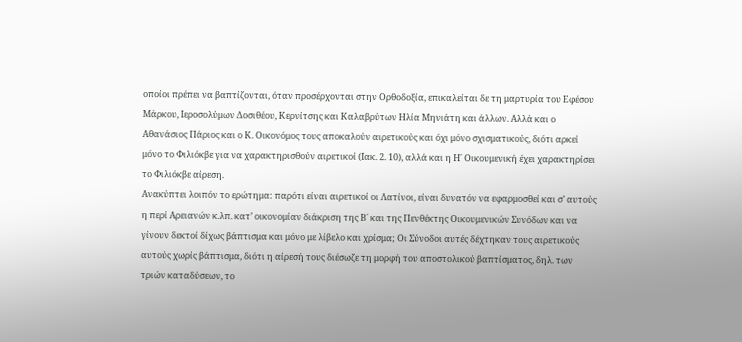οποίοι πρέπει να βαπτίζονται, όταν προσέρχονται στην Ορθοδοξία, επικαλείται δε τη μαρτυρία του Εφέσου Μάρκου, Ιεροσολύμων Δοσιθέου, Κερνίτσης και Καλαβρύτων Ηλία Μηνιάτη και άλλων. Αλλά και ο Αθανάσιος Πάριος και ο Κ. Οικονόμος τους αποκαλούν αιρετικούς και όχι μόνο σχισματικούς, διότι αρκεί μόνο το Φιλιόκβε για να χαρακτηρισθούν αιρετικοί (Ιακ. 2. 10), αλλά και η Η΄ Οικουμενική έχει χαρακτηρίσει το Φιλιόκβε αίρεση.
Ανακύπτει λοιπόν το ερώτημα: παρότι είναι αιρετικοί οι Λατίνοι, είναι δυνατόν να εφαρμοσθεί και σ’ αυτούς η περί Αρειανών κ.λπ. κατ’ οικονομίαν διάκριση της Β΄ και της Πενθέκτης Οικουμενικών Συνόδων και να γίνουν δεκτοί δίχως βάπτισμα και μόνο με λίβελο και χρίσμα; Οι Σύνοδοι αυτές δέχτηκαν τους αιρετικούς αυτούς χωρίς βάπτισμα, διότι η αίρεσή τους διέσωζε τη μορφή του αποστολικού βαπτίσματος, δηλ. των τριών καταδύσεων, το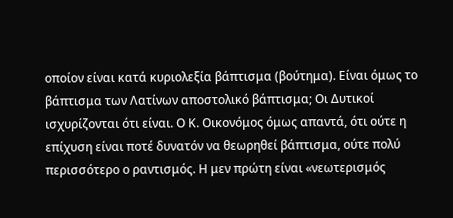οποίον είναι κατά κυριολεξία βάπτισμα (βούτημα). Είναι όμως το βάπτισμα των Λατίνων αποστολικό βάπτισμα; Οι Δυτικοί ισχυρίζονται ότι είναι. Ο Κ. Οικονόμος όμως απαντά, ότι ούτε η επίχυση είναι ποτέ δυνατόν να θεωρηθεί βάπτισμα, ούτε πολύ περισσότερο ο ραντισμός. Η μεν πρώτη είναι «νεωτερισμός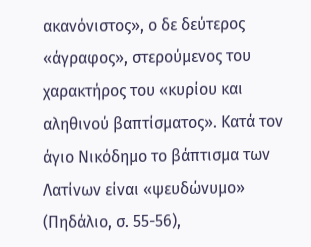ακανόνιστος», ο δε δεύτερος «άγραφος», στερούμενος του χαρακτήρος του «κυρίου και αληθινού βαπτίσματος». Κατά τον άγιο Νικόδημο το βάπτισμα των Λατίνων είναι «ψευδώνυμο» (Πηδάλιο, σ. 55-56),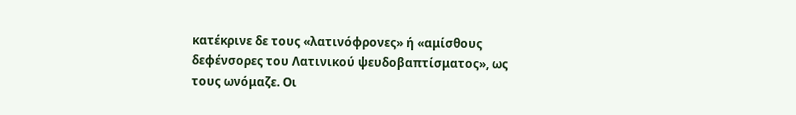κατέκρινε δε τους «λατινόφρονες» ή «αμίσθους δεφένσορες του Λατινικού ψευδοβαπτίσματος», ως τους ωνόμαζε. Οι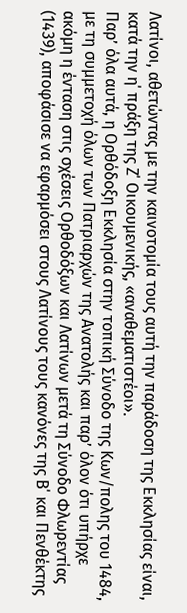Λατίνοι, αθετώντας με την καινοτομία τους αυτή την παράδοση της Εκκλησίας είναι, κατά την η΄ πράξη της Ζ΄ Οικουμενικής, «αναθεματιστέοι».
Παρ’ όλα αυτά, η Ορθόδοξη Εκκλησία στην τοπική Σύνοδο της Κων/πολης του 1484, με τη συμμετοχή όλων των Πατριαρχών της Ανατολής και παρ’ όλον ότι υπήρχε ακόμη η ένταση στις σχέσεις Ορθοδόξων και Λατίνων μετά τη Σύνοδο Φλωρεντίας (1439), αποφάσισε να εφαρμόσει στους Λατίνους τους κανόνες της Β΄ και Πενθέκτης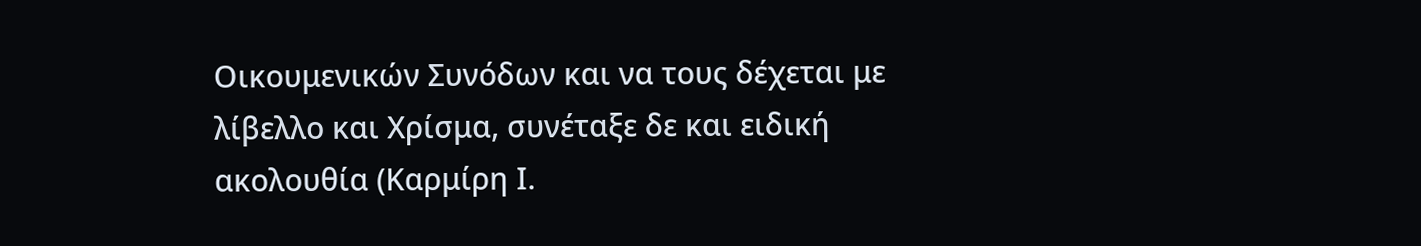Οικουμενικών Συνόδων και να τους δέχεται με λίβελλο και Χρίσμα, συνέταξε δε και ειδική ακολουθία (Καρμίρη Ι.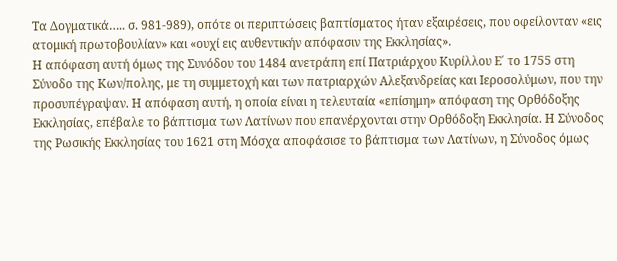Τα Δογματικά….. σ. 981-989), οπότε οι περιπτώσεις βαπτίσματος ήταν εξαιρέσεις, που οφείλονταν «εις ατομική πρωτοβουλίαν» και «ουχί εις αυθεντικήν απόφασιν της Εκκλησίας».
Η απόφαση αυτή όμως της Συνόδου του 1484 ανετράπη επί Πατριάρχου Κυρίλλου Ε΄ το 1755 στη Σύνοδο της Κων/πολης, με τη συμμετοχή και των πατριαρχών Αλεξανδρείας και Ιεροσολύμων, που την προσυπέγραψαν. Η απόφαση αυτή, η οποία είναι η τελευταία «επίσημη» απόφαση της Ορθόδοξης Εκκλησίας, επέβαλε το βάπτισμα των Λατίνων που επανέρχονται στην Ορθόδοξη Εκκλησία. Η Σύνοδος της Ρωσικής Εκκλησίας του 1621 στη Μόσχα αποφάσισε το βάπτισμα των Λατίνων, η Σύνοδος όμως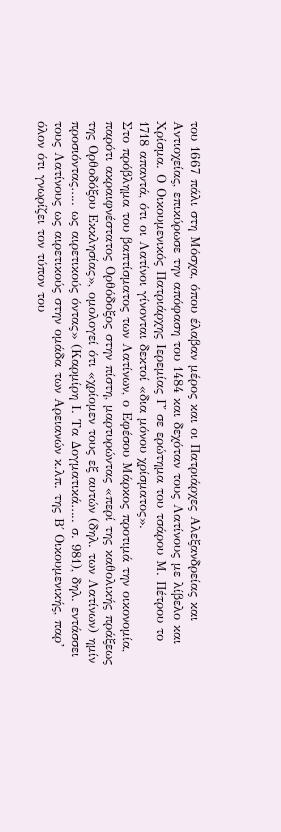του 1667 πάλι στη Μόσχα, όπου έλαβαν μέρος και οι Πατριάρχες Αλεξανδρείας και Αντιοχείας, επικύρωσε την απόφαση του 1484 και δεχόταν τους Λατίνους με λίβελο και Χρίσμα. Ο Οικουμενικός Πατριάρχης Ιερεμίας Γ΄ σε ερώτημα του τσάρου Μ. Πέτρου το 1718 απαντά, ότι οι Λατίνοι γίνονται δεκτοί «δια μόνου χρίσματος».
Στο πρόβλημα του βαπτίσματος των Λατίνων, ο Εφέσου Μάρκος προτιμά την οικονομία, παρότι ακραιφνέστατος Ορθόδοξος στην πίστη, μαρτυρώντας «περί της καθολικής πράξεως της Ορθοδόξου Εκκλησίας», ομολογεί ότι «χρίομεν τους εξ αυτών (δηλ. των Λατίνων) ημίν προσιόντας….. ως αιρετικούς όντας» (Καρμίρη Ι. Τα Δογματικά….. σ. 981), δηλ. εντάσσει τους Λατίνους ως αιρετικούς στην ομάδα των Αρειανών κ.λπ. της Β΄ Οικουμενικής, παρ’ όλον ότι γνωρίζει τον τύπον του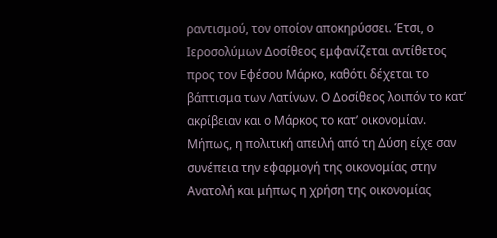ραντισμού, τον οποίον αποκηρύσσει. Έτσι, ο Ιεροσολύμων Δοσίθεος εμφανίζεται αντίθετος προς τον Εφέσου Μάρκο, καθότι δέχεται το βάπτισμα των Λατίνων. Ο Δοσίθεος λοιπόν το κατ’ ακρίβειαν και ο Μάρκος το κατ’ οικονομίαν. Μήπως, η πολιτική απειλή από τη Δύση είχε σαν συνέπεια την εφαρμογή της οικονομίας στην Ανατολή και μήπως η χρήση της οικονομίας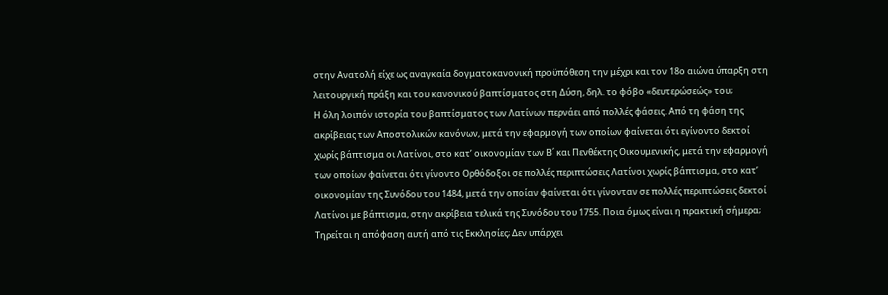στην Ανατολή είχε ως αναγκαία δογματοκανονική προϋπόθεση την μέχρι και τον 18ο αιώνα ύπαρξη στη λειτουργική πράξη και του κανονικού βαπτίσματος στη Δύση, δηλ. το φόβο «δευτερώσεώς» του;
Η όλη λοιπόν ιστορία του βαπτίσματος των Λατίνων περνάει από πολλές φάσεις. Από τη φάση της ακρίβειας των Αποστολικών κανόνων, μετά την εφαρμογή των οποίων φαίνεται ότι εγίνοντο δεκτοί χωρίς βάπτισμα οι Λατίνοι, στο κατ’ οικονομίαν των Β΄ και Πενθέκτης Οικουμενικής, μετά την εφαρμογή των οποίων φαίνεται ότι γίνοντο Ορθόδοξοι σε πολλές περιπτώσεις Λατίνοι χωρίς βάπτισμα, στο κατ’ οικονομίαν της Συνόδου του 1484, μετά την οποίαν φαίνεται ότι γίνονταν σε πολλές περιπτώσεις δεκτοί Λατίνοι με βάπτισμα, στην ακρίβεια τελικά της Συνόδου του 1755. Ποια όμως είναι η πρακτική σήμερα; Τηρείται η απόφαση αυτή από τις Εκκλησίες; Δεν υπάρχει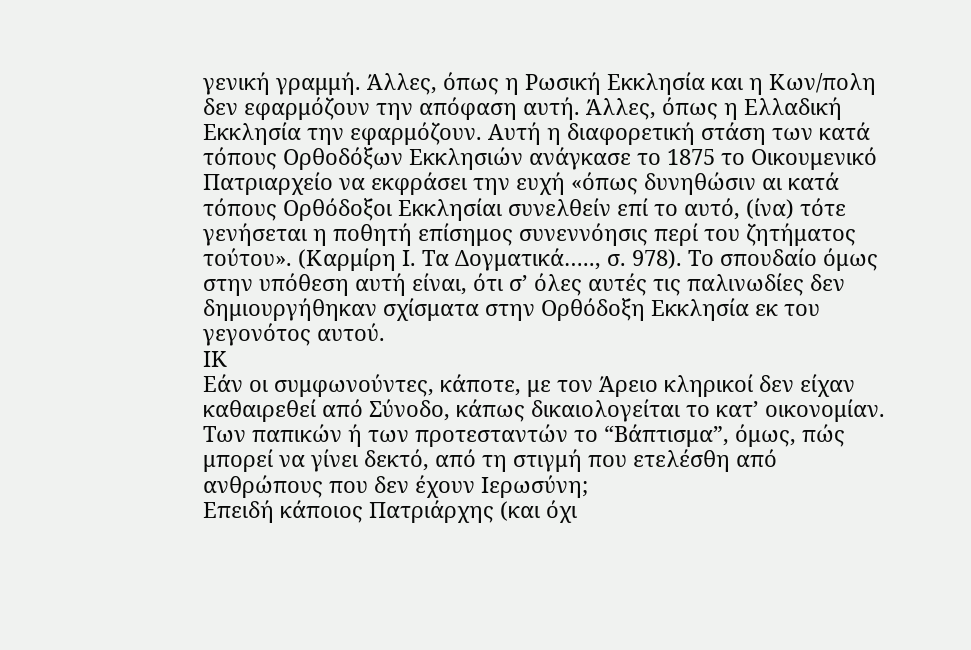γενική γραμμή. Άλλες, όπως η Ρωσική Εκκλησία και η Κων/πολη δεν εφαρμόζουν την απόφαση αυτή. Άλλες, όπως η Ελλαδική Εκκλησία την εφαρμόζουν. Αυτή η διαφορετική στάση των κατά τόπους Ορθοδόξων Εκκλησιών ανάγκασε το 1875 το Οικουμενικό Πατριαρχείο να εκφράσει την ευχή «όπως δυνηθώσιν αι κατά τόπους Ορθόδοξοι Εκκλησίαι συνελθείν επί το αυτό, (ίνα) τότε γενήσεται η ποθητή επίσημος συνεννόησις περί του ζητήματος τούτου». (Καρμίρη Ι. Τα Δογματικά….., σ. 978). Το σπουδαίο όμως στην υπόθεση αυτή είναι, ότι σ’ όλες αυτές τις παλινωδίες δεν δημιουργήθηκαν σχίσματα στην Ορθόδοξη Εκκλησία εκ του γεγονότος αυτού.
ΙΚ
Εάν οι συμφωνούντες, κάποτε, με τον Άρειο κληρικοί δεν είχαν καθαιρεθεί από Σύνοδο, κάπως δικαιολογείται το κατ’ οικονομίαν.
Των παπικών ή των προτεσταντών το “Βάπτισμα”, όμως, πώς μπορεί να γίνει δεκτό, από τη στιγμή που ετελέσθη από ανθρώπους που δεν έχουν Ιερωσύνη;
Επειδή κάποιος Πατριάρχης (και όχι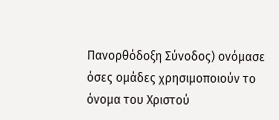Πανορθόδοξη Σύνοδος) ονόμασε όσες ομάδες χρησιμοποιούν το όνομα του Χριστού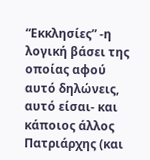“Εκκλησίες” -η λογική βάσει της οποίας αφού αυτό δηλώνεις, αυτό είσαι- και κάποιος άλλος Πατριάρχης (και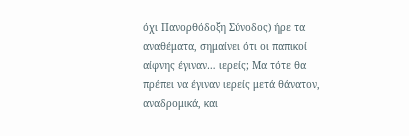όχι Πανορθόδοξη Σύνοδος) ήρε τα αναθέματα, σημαίνει ότι οι παπικοί αίφνης έγιναν… ιερείς; Μα τότε θα πρέπει να έγιναν ιερείς μετά θάνατον, αναδρομικά, και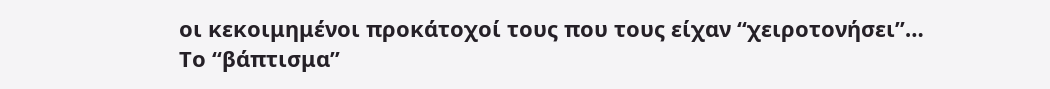οι κεκοιμημένοι προκάτοχοί τους που τους είχαν “χειροτονήσει”…
Το “βάπτισμα”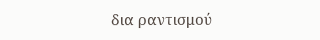δια ραντισμού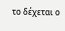το δέχεται ο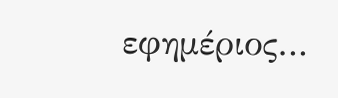εφημέριος…